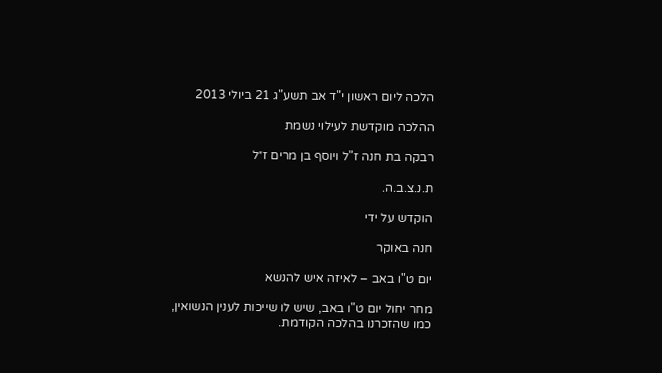הלכה ליום ראשון י"ד אב תשע"ג 21 ביולי 2013

ההלכה מוקדשת לעילוי נשמת

רבקה בת חנה ז"ל ויוסף בן מרים ז״ל

ת.נ.צ.ב.ה.

הוקדש על ידי

חנה באוקר

יום ט"ו באב – לאיזה איש להנשא

מחר יחול יום ט"ו באב, שיש לו שייכות לענין הנשואין, כמו שהזכרנו בהלכה הקודמת.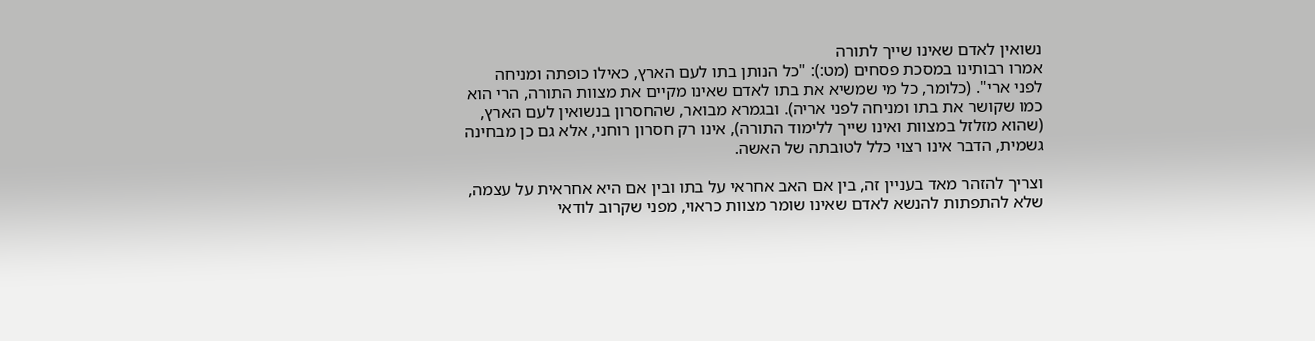נשואין לאדם שאינו שייך לתורה
אמרו רבותינו במסכת פסחים (מט:): "כל הנותן בתו לעם הארץ, כאילו כופתה ומניחה לפני ארי". (כלומר, כל מי שמשיא את בתו לאדם שאינו מקיים את מצוות התורה, הרי הוא כמו שקושר את בתו ומניחה לפני אריה). ובגמרא מבואר, שהחסרון בנשואין לעם הארץ, (שהוא מזלזל במצוות ואינו שייך ללימוד התורה), אינו רק חסרון רוחני, אלא גם כן מבחינה גשמית, הדבר אינו רצוי כלל לטובתה של האשה.

וצריך להזהר מאד בעניין זה, בין אם האב אחראי על בתו ובין אם היא אחראית על עצמה, שלא להתפתות להנשא לאדם שאינו שומר מצוות כראוי, מפני שקרוב לודאי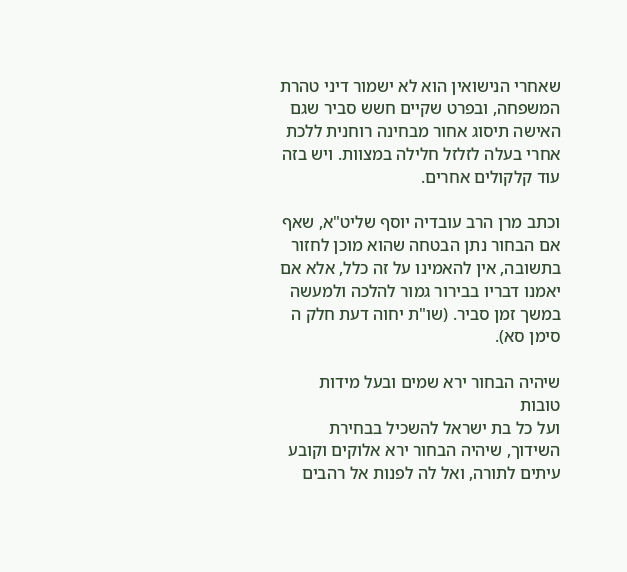שאחרי הנישואין הוא לא ישמור דיני טהרת המשפחה, ובפרט שקיים חשש סביר שגם האישה תיסוג אחור מבחינה רוחנית ללכת אחרי בעלה לזלזל חלילה במצוות. ויש בזה עוד קלקולים אחרים.

וכתב מרן הרב עובדיה יוסף שליט"א, שאף אם הבחור נתן הבטחה שהוא מוכן לחזור בתשובה, אין להאמינו על זה כלל, אלא אם יאמנו דבריו בבירור גמור להלכה ולמעשה במשך זמן סביר. (שו"ת יחוה דעת חלק ה סימן סא).

שיהיה הבחור ירא שמים ובעל מידות טובות
ועל כל בת ישראל להשכיל בבחירת השידוך, שיהיה הבחור ירא אלוקים וקובע עיתים לתורה, ואל לה לפנות אל רהבים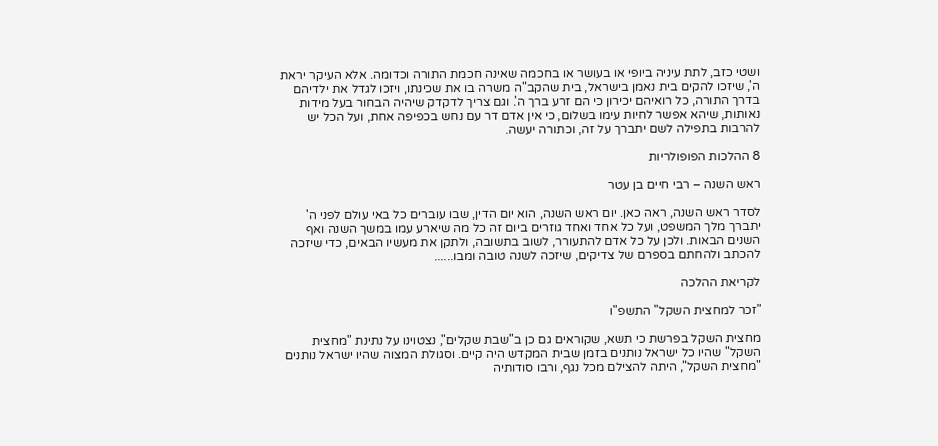ושטי כזב, לתת עיניה ביופי או בעושר או בחכמה שאינה חכמת התורה וכדומה. אלא העיקר יראת ה', שיזכו להקים בית נאמן בישראל, בית שהקב"ה משרה בו את שכינתו, ויזכו לגדל את ילדיהם בדרך התורה, כל רואיהם יכירון כי הם זרע ברך ה'. וגם צריך לדקדק שיהיה הבחור בעל מידות נאותות, שיהא אפשר לחיות עימו בשלום, כי אין אדם דר עם נחש בכפיפה אחת, ועל הכל יש להרבות בתפילה לשם יתברך על זה, וכתורה יעשה.

8 ההלכות הפופולריות

ראש השנה – רבי חיים בן עטר

לסדר ראש השנה, ראה כאן. יום ראש השנה, הוא יום הדין, שבו עוברים כל באי עולם לפני ה' יתברך מלך המשפט, ועל כל אחד ואחד גוזרים ביום זה כל מה שיארע עמו במשך השנה ואף השנים הבאות. ולכן על כל אדם להתעורר, לשוב בתשובה, ולתקן את מעשיו הבאים, כדי שיזכה להכתב ולהחתם בספרם של צדיקים, שיזכה לשנה טובה ומבו......

לקריאת ההלכה

"זכר למחצית השקל" התשפ"ו

מחצית השקל בפרשת כי תשא, שקוראים גם כן ב"שבת שקלים", נצטוינו על נתינת "מחצית השקל" שהיו כל ישראל נותנים בזמן שבית המקדש היה קיים. וסגולת המצוה שהיו ישראל נותנים "מחצית השקל", היתה להצילם מכל נגף, ורבו סודותיה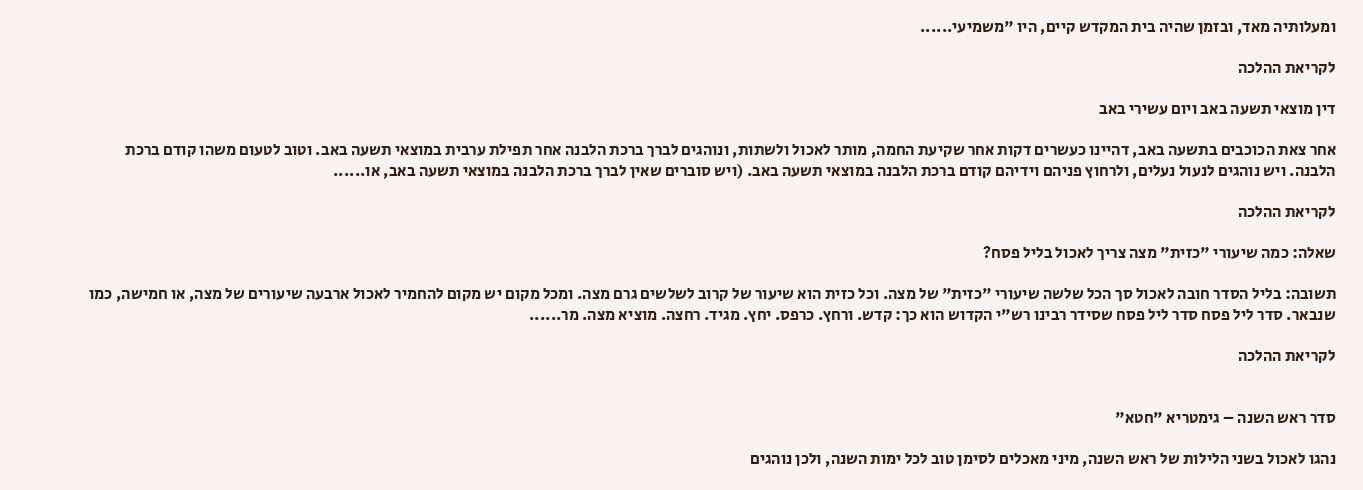ומעלותיה מאד, ובזמן שהיה בית המקדש קיים, היו "משמיעי......

לקריאת ההלכה

דין מוצאי תשעה באב ויום עשירי באב

אחר צאת הכוכבים בתשעה באב, דהיינו כעשרים דקות אחר שקיעת החמה, מותר לאכול ולשתות, ונוהגים לברך ברכת הלבנה אחר תפילת ערבית במוצאי תשעה באב. וטוב לטעום משהו קודם ברכת הלבנה. ויש נוהגים לנעול נעלים, ולרחוץ פניהם וידיהם קודם ברכת הלבנה במוצאי תשעה באב. (ויש סוברים שאין לברך ברכת הלבנה במוצאי תשעה באב, או......

לקריאת ההלכה

שאלה: כמה שיעורי "כזית" מצה צריך לאכול בליל פסח?

תשובה: בליל הסדר חובה לאכול סך הכל שלשה שיעורי "כזית" של מצה. וכל כזית הוא שיעור של קרוב לשלשים גרם מצה. ומכל מקום יש מקום להחמיר לאכול ארבעה שיעורים של מצה, או חמישה, כמו שנבאר. סדר ליל פסח סדר ליל פסח שסידר רבינו רש"י הקדוש הוא כך: קדש. ורחץ. כרפס. יחץ. מגיד. רחצה. מוציא מצה. מר......

לקריאת ההלכה


סדר ראש השנה – גימטריא "חטא"

נהגו לאכול בשני הלילות של ראש השנה, מיני מאכלים לסימן טוב לכל ימות השנה, ולכן נוהגים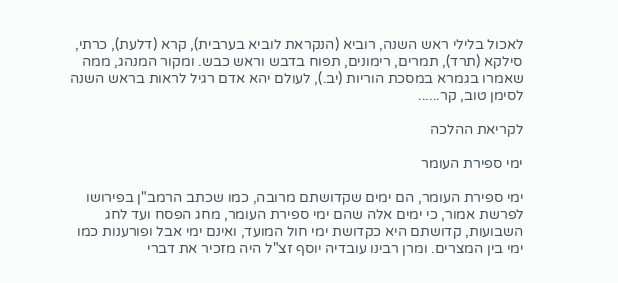לאכול בלילי ראש השנה, רוביא (הנקראת לוביא בערבית), קרא (דלעת), כרתי, סילקא (תרד), תמרים, רימונים, תפוח בדבש וראש כבש. ומקור המנהג, ממה שאמרו בגמרא במסכת הוריות (יב.), לעולם יהא אדם רגיל לראות בראש השנה לסימן טוב, קר......

לקריאת ההלכה

ימי ספירת העומר

ימי ספירת העומר, הם ימים שקדושתם מרובה, כמו שכתב הרמב"ן בפירושו לפרשת אמור, כי ימים אלה שהם ימי ספירת העומר, מחג הפסח ועד לחג השבועות, קדושתם היא כקדושת ימי חול המועד, ואינם ימי אבל ופורענות כמו ימי בין המצרים. ומרן רבינו עובדיה יוסף זצ"ל היה מזכיר את דברי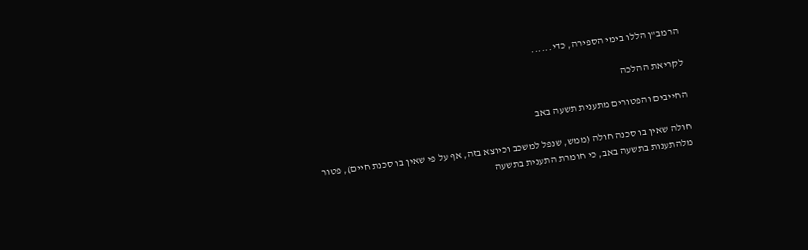הרמב"ן הללו בימי הספירה, כדי......

לקריאת ההלכה

החייבים והפטורים מתענית תשעה באב

חולה שאין בו סכנה חולה (ממש, שנפל למשכב וכיוצא בזה, אף על פי שאין בו סכנת חיים), פטור מלהתענות בתשעה באב, כי חומרת התענית בתשעה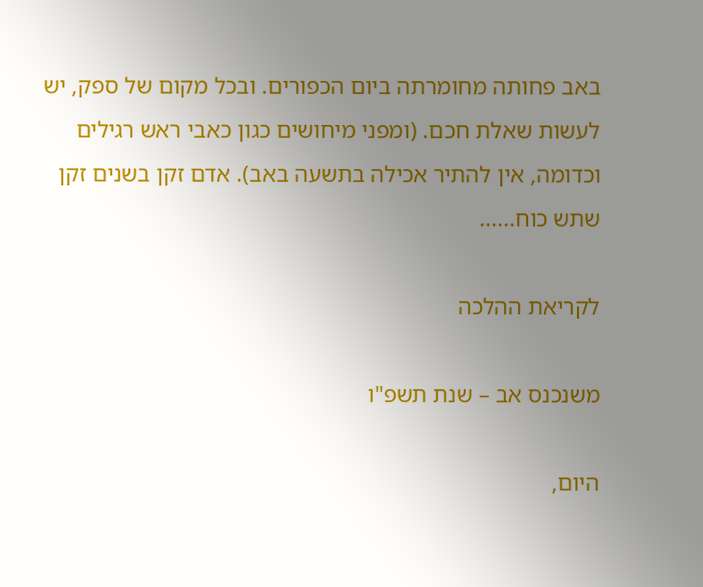באב פחותה מחומרתה ביום הכפורים. ובכל מקום של ספק, יש לעשות שאלת חכם. (ומפני מיחושים כגון כאבי ראש רגילים וכדומה, אין להתיר אכילה בתשעה באב). אדם זקן בשנים זקן שתש כוח......

לקריאת ההלכה

משנכנס אב – שנת תשפ"ו

היום,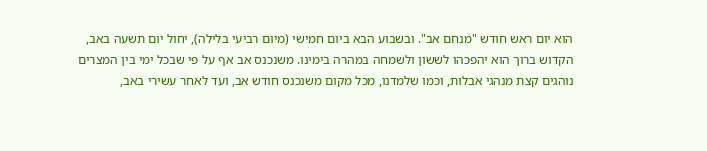הוא יום ראש חודש "מנחם אב". ובשבוע הבא ביום חמישי (מיום רביעי בלילה), יחול יום תשעה באב, הקדוש ברוך הוא יהפכהו לששון ולשמחה במהרה בימינו. משנכנס אב אף על פי שבכל ימי בין המצרים נוהגים קצת מנהגי אבלות, וכמו שלמדנו, מכל מקום משנכנס חודש אב, ועד לאחר עשירי באב,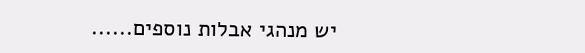יש מנהגי אבלות נוספים......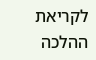לקריאת ההלכה